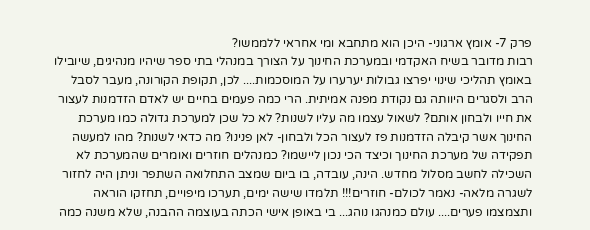פרק 7- אומץ ארגוני- היכן הוא מתחבא ומי אחראי ללממשו?
רבות מדובר בשיח האקדמי ובמערכת החינוך על הצורך במנהלי בתי ספר שיהיו מנהיגים, שיובילו באומץ תהליכי שינוי יפרצו גבולות יערערו על המוסכמות.... לכן, תקופת הקורונה, מעבר לסבל הרב ולסגרים היוותה גם נקודת מפנה אמיתית. הרי כמה פעמים בחיים יש לאדם הזדמנות לעצור את חייו ולבחון אותם? לשאול עצמו מה עליו לשנות? לא כל שכן למערכת גדולה כמו מערכת החינוך אשר קיבלה הזדמנות פז לעצור הכל ולבחון- לאן פנינו? מה כדאי לשנות? מהו למעשה תפקידה של מערכת החינוך וכיצד הכי נכון ליישמו? כמנהלים חוזרים ואומרים שהמערכת לא השכילה לחשב מסלול מחדש. הינה, עובדה, בו ביום שמצב התחלואה השתפר וניתן היה לחזור לשגרה מלאה- נאמר לכולם- חוזרים!!! תלמדו שישה ימים, תערכו מיפויים, תחזקו הוראה ותצמצמו פערים.... עולם כמנהגו נוהג... בי באופן אישי הכתה בעוצמה ההבנה, שלא משנה כמה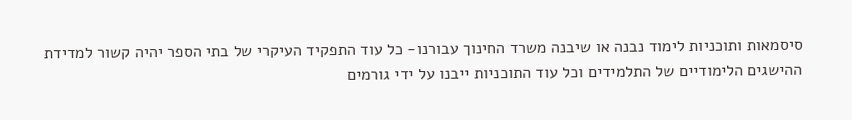סיסמאות ותוכניות לימוד נבנה או שיבנה משרד החינוך עבורנו- כל עוד התפקיד העיקרי של בתי הספר יהיה קשור למדידת ההישגים הלימודיים של התלמידים וכל עוד התוכניות ייבנו על ידי גורמים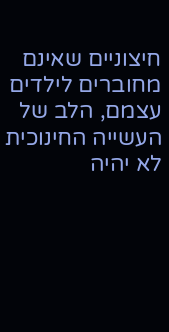חיצוניים שאינם מחוברים לילדים עצמם, הלב של העשייה החינוכית לא יהיה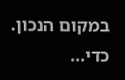במקום הנכון. כדי...